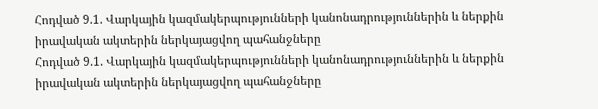Հոդված 9.1. Վարկային կազմակերպությունների կանոնադրություններին և ներքին իրավական ակտերին ներկայացվող պահանջները
Հոդված 9.1. Վարկային կազմակերպությունների կանոնադրություններին և ներքին իրավական ակտերին ներկայացվող պահանջները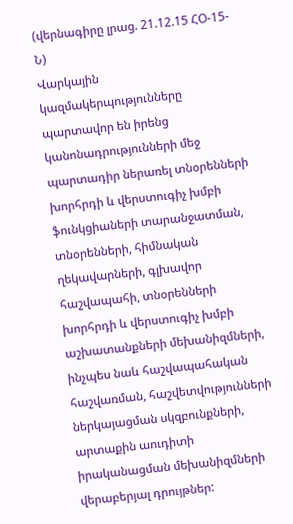(վերնագիրը լրաց. 21.12.15 ՀՕ-15-Ն)
Վարկային կազմակերպությունները պարտավոր են իրենց կանոնադրությունների մեջ պարտադիր ներառել տնօրենների խորհրդի և վերստուգիչ խմբի ֆունկցիաների տարանջատման, տնօրենների, հիմնական ղեկավարների, գլխավոր հաշվապահի, տնօրենների խորհրդի և վերստուգիչ խմբի աշխատանքների մեխանիզմների, ինչպես նաև հաշվապահական հաշվառման, հաշվետվությունների ներկայացման սկզբունքների, արտաքին աուդիտի իրականացման մեխանիզմների վերաբերյալ դրույթներ: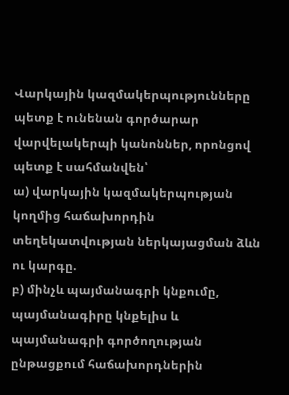Վարկային կազմակերպությունները պետք է ունենան գործարար վարվելակերպի կանոններ, որոնցով պետք է սահմանվեն՝
ա) վարկային կազմակերպության կողմից հաճախորդին տեղեկատվության ներկայացման ձևն ու կարգը.
բ) մինչև պայմանագրի կնքումը, պայմանագիրը կնքելիս և պայմանագրի գործողության ընթացքում հաճախորդներին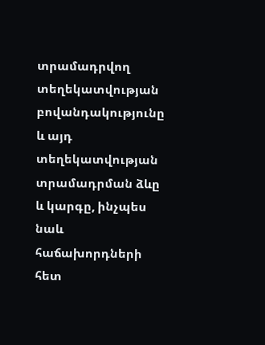տրամադրվող տեղեկատվության բովանդակությունը և այդ տեղեկատվության տրամադրման ձևը և կարգը, ինչպես նաև հաճախորդների հետ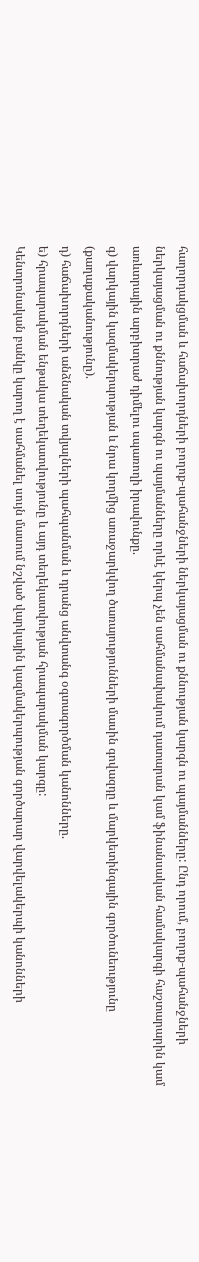հաղորդակցման և հաճախորդների բողոք-պահանջների ներկայացման ու քննության կարգն ու պայմանները: Ընդ որում, բողոք-պահանջների ներկայացման ու քննության կարգն ու պայմանները որևէ կերպ չեն սահմանափակում դատարան կամ ֆինանսական համակարգի հաշտարարին կամ առևտրային արբիտրաժ դիմելու սպառողի իրավունքը.
գ) վարկային կազմակերպության և նրա կողմից առաջարկվող ծառայությունների մասին գովազդը և մարկետինգային գործունեությունը (քաղաքականությունը).
դ) հաճախորդների անձնական տվյալների պահպանման և դրանց անվտանգ օգտագործման կանոնները.
ե) հրապարակման ենթակա տեղեկատվությունը և այդ տեղեկատվության հրապարակման կարգը:
Կենտրոնական բանկը կարող է սահմանել սույն մասում նշված վարկային կազմակերպության գործարար վարվելակերպի կանոնների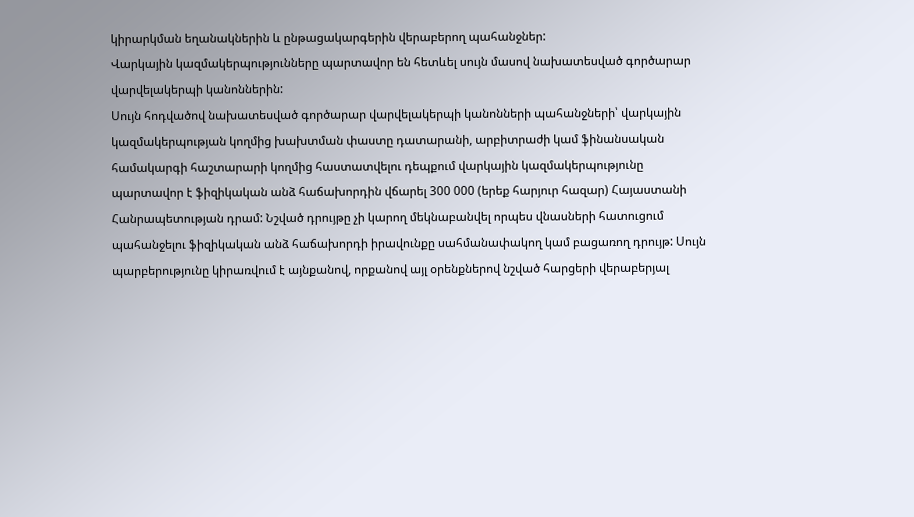կիրարկման եղանակներին և ընթացակարգերին վերաբերող պահանջներ:
Վարկային կազմակերպությունները պարտավոր են հետևել սույն մասով նախատեսված գործարար վարվելակերպի կանոններին:
Սույն հոդվածով նախատեսված գործարար վարվելակերպի կանոնների պահանջների՝ վարկային կազմակերպության կողմից խախտման փաստը դատարանի, արբիտրաժի կամ ֆինանսական համակարգի հաշտարարի կողմից հաստատվելու դեպքում վարկային կազմակերպությունը պարտավոր է ֆիզիկական անձ հաճախորդին վճարել 300 000 (երեք հարյուր հազար) Հայաստանի Հանրապետության դրամ: Նշված դրույթը չի կարող մեկնաբանվել որպես վնասների հատուցում պահանջելու ֆիզիկական անձ հաճախորդի իրավունքը սահմանափակող կամ բացառող դրույթ: Սույն պարբերությունը կիրառվում է այնքանով, որքանով այլ օրենքներով նշված հարցերի վերաբերյալ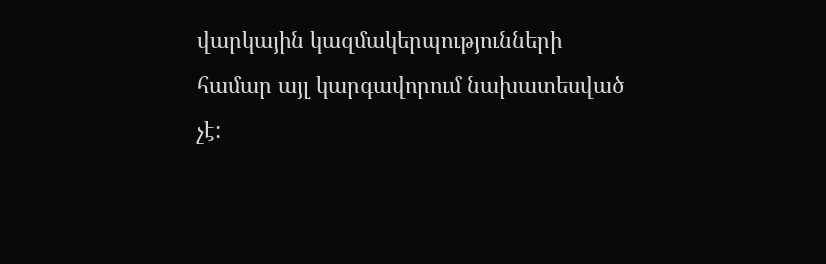վարկային կազմակերպությունների համար այլ կարգավորում նախատեսված չէ: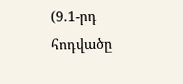(9.1-րդ հոդվածը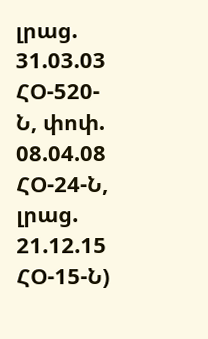լրաց. 31.03.03 ՀՕ-520-Ն, փոփ. 08.04.08 ՀՕ-24-Ն, լրաց. 21.12.15 ՀՕ-15-Ն)